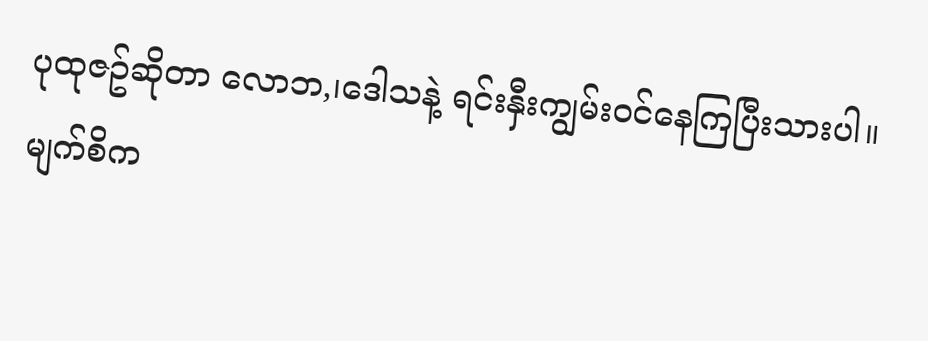ပုထုဇဥ်ဆိုတာ လောဘ,၊ဒေါသနဲ့ ရင်းနှီးကျွမ်းဝင်နေကြပြီးသားပါ။
မျက်စိက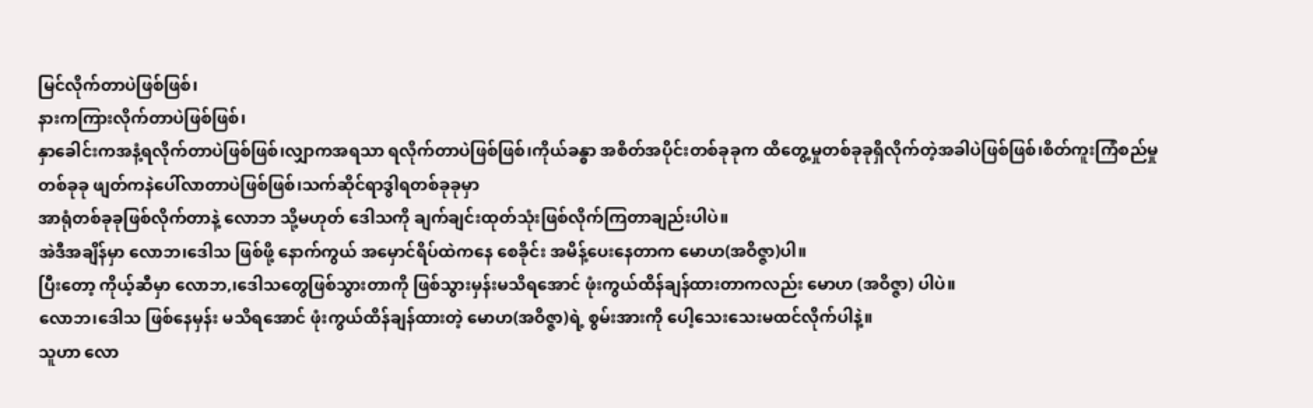မြင်လိုက်တာပဲဖြစ်ဖြစ်၊
နားကကြားလိုက်တာပဲဖြစ်ဖြစ်၊
နှာခေါင်းကအနံ့ရလိုက်တာပဲဖြစ်ဖြစ်၊လျှာကအရသာ ရလိုက်တာပဲဖြစ်ဖြစ်၊ကိုယ်ခန္ဓာ အစိတ်အပိုင်းတစ်ခုခုက ထိတွေ့မှုတစ်ခုခုရှိလိုက်တဲ့အခါပဲဖြစ်ဖြစ်၊စိတ်ကူးကြံစည်မှု တစ်ခုခု ဖျတ်ကနဲပေါ်လာတာပဲဖြစ်ဖြစ်၊သက်ဆိုင်ရာဒွါရတစ်ခုခုမှာ
အာရုံတစ်ခုခုဖြစ်လိုက်တာနဲ့ လောဘ သို့မဟုတ် ဒေါသကို ချက်ချင်းထုတ်သုံးဖြစ်လိုက်ကြတာချည်းပါပဲ။
အဲဒီအချိန်မှာ လောဘ၊ဒေါသ ဖြစ်ဖို့ နောက်ကွယ် အမှောင်ရိပ်ထဲကနေ စေခိုင်း အမိန့်ပေးနေတာက မောဟ(အဝိဇ္ဇာ)ပါ။
ပြီးတော့ ကိုယ့်ဆီမှာ လောဘ,၊ဒေါသတွေဖြစ်သွားတာကို ဖြစ်သွားမှန်းမသိရအောင် ဖုံးကွယ်ထိန်ချန်ထားတာကလည်း မောဟ (အဝိဇ္ဇာ) ပါပဲ။
လောဘ၊ဒေါသ ဖြစ်နေမှန်း မသိရအောင် ဖုံးကွယ်ထိန်ချန်ထားတဲ့ မောဟ(အဝိဇ္ဇာ)ရဲ့ စွမ်းအားကို ပေါ့သေးသေးမထင်လိုက်ပါနဲ့။
သူဟာ လော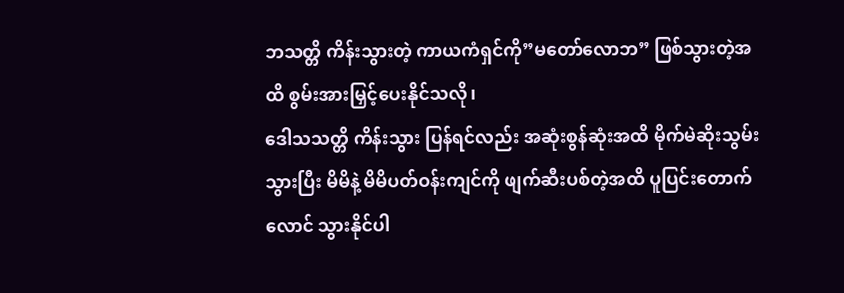ဘသတ္တိ ကိန်းသွားတဲ့ ကာယကံရှင်ကို”မတော်လောဘ” ဖြစ်သွားတဲ့အထိ စွမ်းအားမြှင့်ပေးနိုင်သလို၊
ဒေါသသတ္တိ ကိန်းသွား ပြန်ရင်လည်း အဆုံးစွန်ဆုံးအထိ မိုက်မဲဆိုးသွမ်းသွားပြီး မိမိနဲ့ မိမိပတ်ဝန်းကျင်ကို ဖျက်ဆီးပစ်တဲ့အထိ ပူပြင်းတောက်လောင် သွားနိုင်ပါ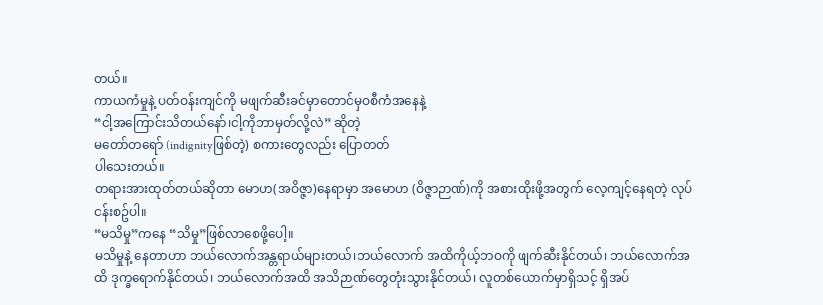တယ်။
ကာယကံမှုနဲ့ ပတ်ဝန်းကျင်ကို မဖျက်ဆီးခင်မှာတောင်မှဝစီကံအနေနဲ့
“ငါ့အကြောင်းသိတယ်နော်၊ငါ့ကိုဘာမှတ်လို့လဲ” ဆိုတဲ့
မတော်တရော် (indignityဖြစ်တဲ့) စကားတွေလည်း ပြောတတ်
ပါသေးတယ်။
တရားအားထုတ်တယ်ဆိုတာ မောဟ(အဝိဇ္ဇာ)နေရာမှာ အမောဟ (ဝိဇ္ဇာဉာဏ်)ကို အစားထိုးဖို့အတွက် လေ့ကျင့်နေရတဲ့ လုပ်ငန်းစဥ်ပါ။
“မသိမှု”ကနေ “သိမှု”ဖြစ်လာစေဖို့ပေါ့။
မသိမှုနဲ့ နေတာဟာ ဘယ်လောက်အန္တရာယ်များတယ်၊ဘယ်လောက် အထိကိုယ့်ဘဝကို ဖျက်ဆီးနိုင်တယ်၊ ဘယ်လောက်အထိ ဒုက္ခရောက်နိုင်တယ်၊ ဘယ်လောက်အထိ အသိဉာဏ်တွေတုံးသွားနိုင်တယ်၊ လူတစ်ယောက်မှာရှိသင့် ရှိအပ်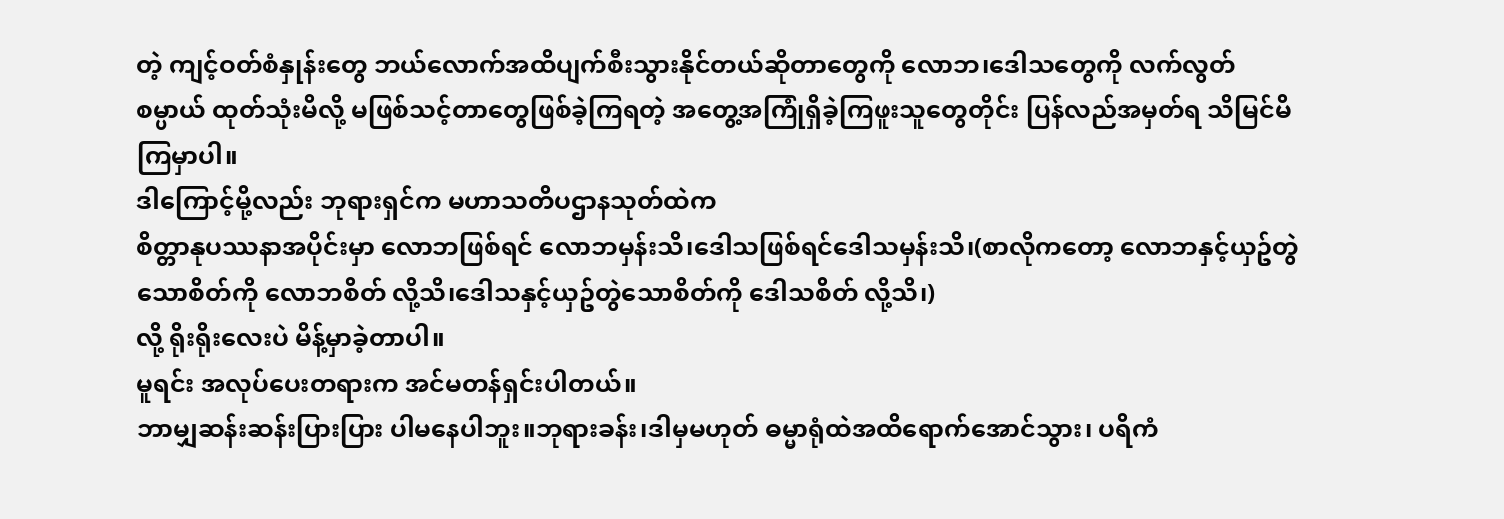တဲ့ ကျင့်ဝတ်စံနှုန်းတွေ ဘယ်လောက်အထိပျက်စီးသွားနိုင်တယ်ဆိုတာတွေကို လောဘ၊ဒေါသတွေကို လက်လွတ်စမ္ပာယ် ထုတ်သုံးမိလို့ မဖြစ်သင့်တာတွေဖြစ်ခဲ့ကြရတဲ့ အတွေ့အကြုံရှိခဲ့ကြဖူးသူတွေတိုင်း ပြန်လည်အမှတ်ရ သိမြင်မိကြမှာပါ။
ဒါကြောင့်မို့လည်း ဘုရားရှင်က မဟာသတိပဌာနသုတ်ထဲက
စိတ္တာနုပဿနာအပိုင်းမှာ လောဘဖြစ်ရင် လောဘမှန်းသိ၊ဒေါသဖြစ်ရင်ဒေါသမှန်းသိ၊(စာလိုကတော့ လောဘနှင့်ယှဥ်တွဲသောစိတ်ကို လောဘစိတ် လို့သိ၊ဒေါသနှင့်ယှဥ်တွဲသောစိတ်ကို ဒေါသစိတ် လို့သိ၊)
လို့ ရိုးရိုးလေးပဲ မိန့်မှာခဲ့တာပါ။
မူရင်း အလုပ်ပေးတရားက အင်မတန်ရှင်းပါတယ်။
ဘာမျှဆန်းဆန်းပြားပြား ပါမနေပါဘူး။ဘုရားခန်း၊ဒါမှမဟုတ် ဓမ္မာရုံထဲအထိရောက်အောင်သွား၊ ပရိကံ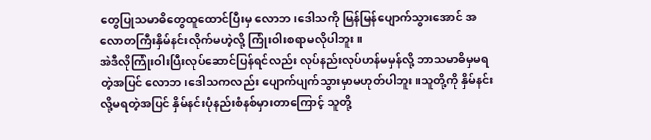တွေပြုသမာဓိတွေထူထောင်ပြီးမှ လောဘ၊ဒေါသကို မြန်မြန်ပျောက်သွားအောင် အလောတကြီးနှိမ်နင်းလိုက်မဟဲ့လို့ ကြုံးဝါးစရာမလိုပါဘူး။
အဲဒီလိုကြုံးဝါးပြီးလုပ်ဆောင်ပြန်ရင်လည်း လုပ်နည်းလုပ်ဟန်မမှန်လို့ ဘာသမာဓိမှမရတဲ့အပြင် လောဘ၊ဒေါသကလည်း ပျောက်ပျက်သွားမှာမဟုတ်ပါဘူး။သူတို့ကို နှိမ်နင်းလို့မရတဲ့အပြင် နှိမ်နင်းပုံနည်းစံနစ်မှားတာကြောင့် သူတို့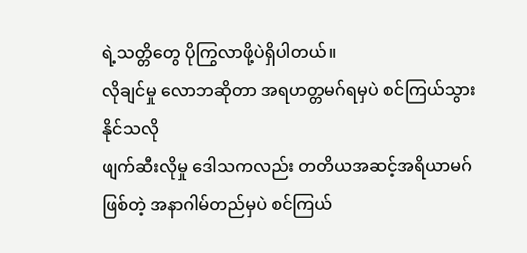ရဲ့သတ္တိတွေ ပိုကြွလာဖို့ပဲရှိပါတယ်။
လိုချင်မှု လောဘဆိုတာ အရဟတ္တမဂ်ရမှပဲ စင်ကြယ်သွားနိုင်သလို
ဖျက်ဆီးလိုမှု ဒေါသကလည်း တတိယအဆင့်အရိယာမဂ်ဖြစ်တဲ့ အနာဂါမ်တည်မှပဲ စင်ကြယ်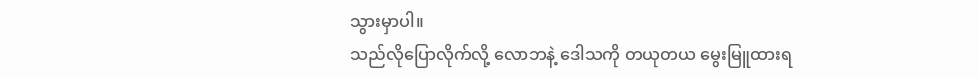သွားမှာပါ။
သည်လိုပြောလိုက်လို့ လောဘနဲ့ ဒေါသကို တယုတယ မွေးမြူထားရ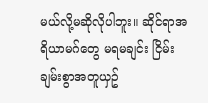မယ်လို့မဆိုလိုပါဘူး။ ဆိုင်ရာအရိယာမဂ်တွေ မရမချင်း ငြိမ်းချမ်းစွာအတူယှဥ်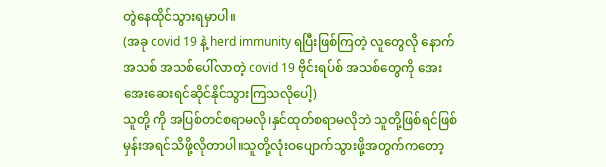တွဲနေထိုင်သွားရမှာပါ။
(အခု covid 19 နဲ့ herd immunity ရပြီးဖြစ်ကြတဲ့ လူတွေလို နောက်အသစ် အသစ်ပေါ်လာတဲ့ covid 19 ဗိုင်းရပ်စ် အသစ်တွေကို အေးအေးဆေးရင်ဆိုင်နိုင်သွားကြသလိုပေါ့)
သူတို့ ကို အပြစ်တင်စရာမလို၊နှင်ထုတ်စရာမလိုဘဲ သူတို့ဖြစ်ရင်ဖြစ်မှန်းအရင်သိဖို့လိုတာပါ။သူတို့လုံးဝပျောက်သွားဖို့အတွက်ကတော့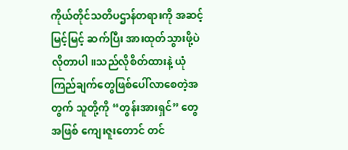ကိုယ်တိုင်သတိပဌာန်တရားကို အဆင့်မြင့်မြင့် ဆက်ပြီး အားထုတ်သွားဖို့ပဲ လိုတာပါ။သည်လိုစိတ်ထားနဲ့ ယုံကြည်ချက်တွေဖြစ်ပေါ်လာစေတဲ့အတွက် သူတို့ကို “တွန်းအားရှင်” တွေအဖြစ် ကျေးဇူးတောင် တင်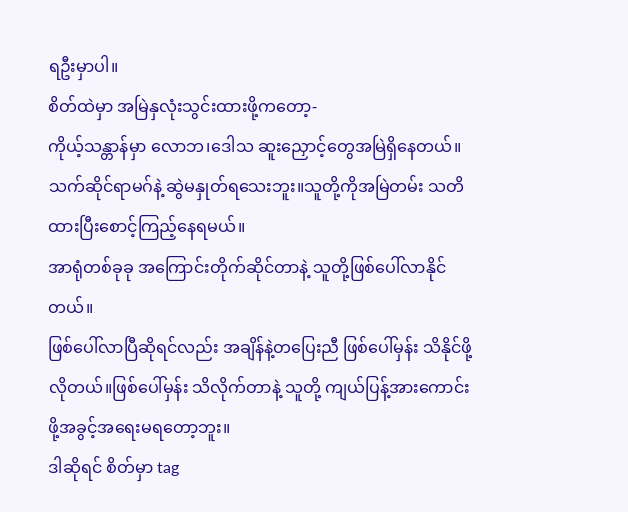ရဦးမှာပါ။
စိတ်ထဲမှာ အမြဲနှလုံးသွင်းထားဖို့ကတော့-
ကိုယ့်သန္တာန်မှာ လောဘ၊ဒေါသ ဆူးညှောင့်တွေအမြဲရှိနေတယ်။သက်ဆိုင်ရာမဂ်နဲ့ ဆွဲမနှုတ်ရသေးဘူး။သူတို့ကိုအမြဲတမ်း သတိထားပြီးစောင့်ကြည့်နေရမယ်။
အာရုံတစ်ခုခု အကြောင်းတိုက်ဆိုင်တာနဲ့ သူတို့ဖြစ်ပေါ်လာနိုင်တယ်။
ဖြစ်ပေါ်လာပြီဆိုရင်လည်း အချိန်နဲ့တပြေးညီ ဖြစ်ပေါ်မှန်း သိနိုင်ဖို့လိုတယ်။ဖြစ်ပေါ်မှန်း သိလိုက်တာနဲ့ သူတို့ ကျယ်ပြန့်အားကောင်းဖို့အခွင့်အရေးမရတော့ဘူး။
ဒါဆိုရင် စိတ်မှာ tag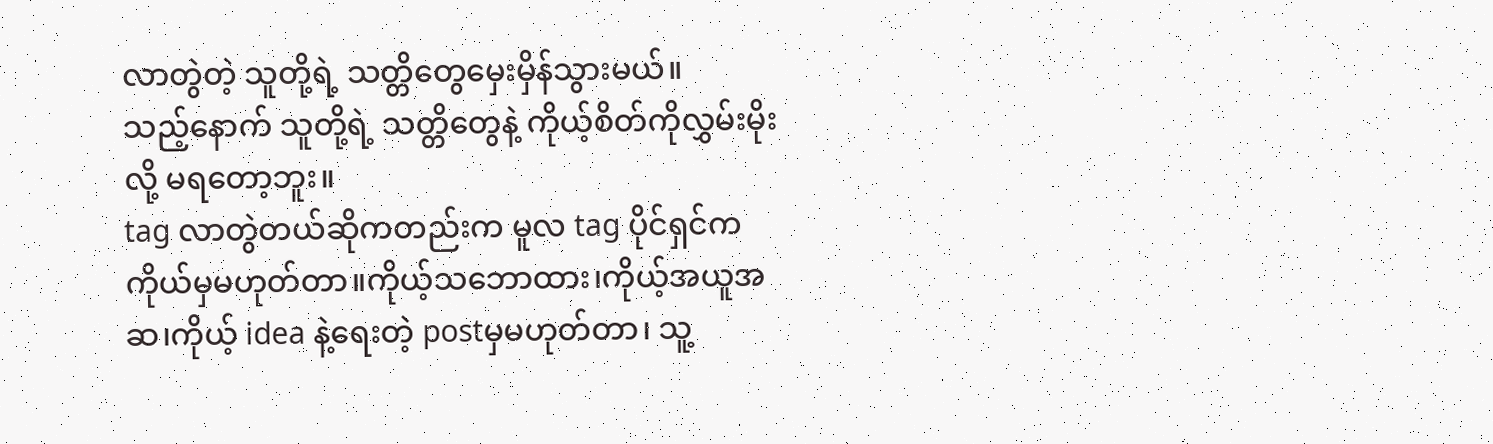လာတွဲတဲ့ သူတို့ရဲ့ သတ္တိတွေမှေးမှိန်သွားမယ်။
သည့်နောက် သူတို့ရဲ့ သတ္တိတွေနဲ့ ကိုယ့်စိတ်ကိုလွှမ်းမိုးလို့ မရတော့ဘူး။
tag လာတွဲတယ်ဆိုကတည်းက မူလ tag ပိုင်ရှင်က ကိုယ်မှမဟုတ်တာ။ကိုယ့်သဘောထား၊ကိုယ့်အယူအဆ၊ကိုယ့် idea နဲ့ရေးတဲ့ postမှမဟုတ်တာ၊ သူ့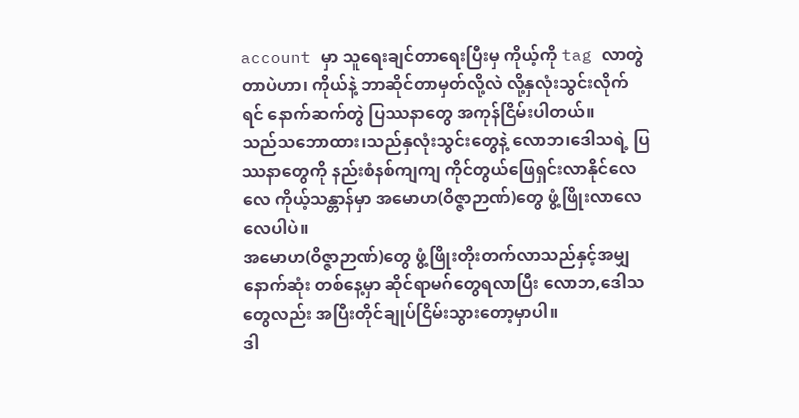account မှာ သူရေးချင်တာရေးပြီးမှ ကိုယ့်ကို tag လာတွဲတာပဲဟာ၊ ကိုယ်နဲ့ ဘာဆိုင်တာမှတ်လို့လဲ လို့နှလုံးသွင်းလိုက်ရင် နောက်ဆက်တွဲ ပြဿနာတွေ အကုန်ငြိမ်းပါတယ်။
သည်သဘောထား၊သည်နှလုံးသွင်းတွေနဲ့ လောဘ၊ဒေါသရဲ့ ပြဿနာတွေကို နည်းစံနစ်ကျကျ ကိုင်တွယ်ဖြေရှင်းလာနိုင်လေလေ ကိုယ့်သန္တာန်မှာ အမောဟ(ဝိဇ္ဇာဉာဏ်)တွေ ဖွံ့ဖြိုးလာလေလေပါပဲ။
အမောဟ(ဝိဇ္ဇာဉာဏ်)တွေ ဖွံ့ဖြိုးတိုးတက်လာသည်နှင့်အမျှ နောက်ဆုံး တစ်နေ့မှာ ဆိုင်ရာမဂ်တွေရလာပြီး လောဘ,ဒေါသတွေလည်း အပြီးတိုင်ချုပ်ငြိမ်းသွားတော့မှာပါ။
ဒါ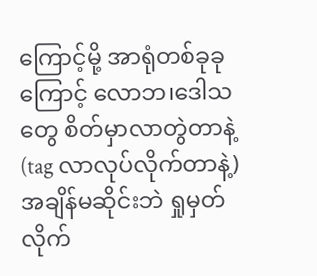ကြောင့်မို့ အာရုံတစ်ခုခုကြောင့် လောဘ၊ဒေါသတွေ စိတ်မှာလာတွဲတာနဲ့(tag လာလုပ်လိုက်တာနဲ့) အချိန်မဆိုင်းဘဲ ရှုမှတ်လိုက်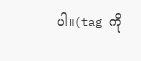ပါ။(tag ကို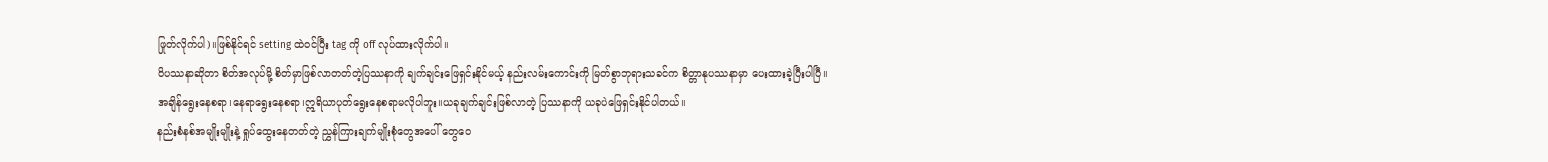ဖြုတ်လိုက်ပါ)။ဖြစ်နိုင်ရင် setting ထဲဝင်ပြီး tag ကို off လုပ်ထားလိုက်ပါ။
ဝိပဿနာဆိုတာ စိတ်အလုပ်မို့ စိတ်မှာဖြစ်လာတတ်တဲ့ပြဿနာကို ချက်ချင်းဖြေရှင်းနိုင်မယ့် နည်းလမ်းကောင်းကို မြတ်စွာဘုရားသခင်က စိတ္တာနုပဿနာမှာ ပေးထားခဲ့ပြီးပါပြီ။
အချိန်ရွေးနေစရာ၊နေရာရွေးနေစရာ၊ဣရိယာပုတ်ရွေးနေစရာမလိုပါဘူး။ယခုချက်ချင်းဖြစ်လာတဲ့ ပြဿနာကို ယခုပဲဖြေရှင်းနိုင်ပါတယ်။
နည်းစံနစ်အမျိုးမျိုးနဲ့ ရှုပ်ထွေးနေတတ်တဲ့ ညွှန်ကြားချက်မျိုးစုံတွေအပေါ် တွေဝေ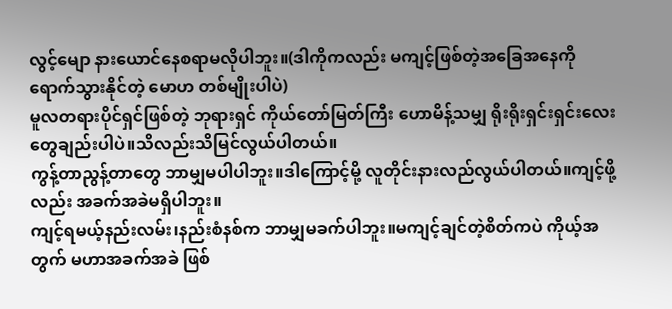လွင့်မျော နားယောင်နေစရာမလိုပါဘူး။(ဒါကိုကလည်း မကျင့်ဖြစ်တဲ့အခြေအနေကို ရောက်သွားနိုင်တဲ့ မောဟ တစ်မျိုးပါပဲ)
မူလတရားပိုင်ရှင်ဖြစ်တဲ့ ဘုရားရှင် ကိုယ်တော်မြတ်ကြီး ဟောမိန့်သမျှ ရိုးရိုးရှင်းရှင်းလေးတွေချည်းပါပဲ။သိလည်းသိမြင်လွယ်ပါတယ်။
ကွန့်တာညွန့်တာတွေ ဘာမျှမပါပါဘူး။ဒါကြောင့်မို့ လူတိုင်းနားလည်လွယ်ပါတယ်။ကျင့်ဖို့လည်း အခက်အခဲမရှိပါဘူး။
ကျင့်ရမယ့်နည်းလမ်း၊နည်းစံနစ်က ဘာမျှမခက်ပါဘူး။မကျင့်ချင်တဲ့စိတ်ကပဲ ကိုယ့်အတွက် မဟာအခက်အခဲ ဖြစ်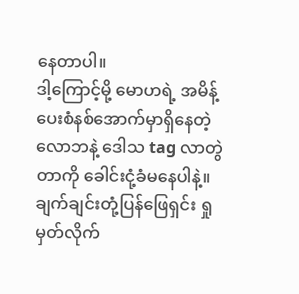နေတာပါ။
ဒါ့ကြောင့်မို့ မောဟရဲ့ အမိန့်ပေးစံနစ်အောက်မှာရှိနေတဲ့ လောဘနဲ့ ဒေါသ tag လာတွဲတာကို ခေါင်းငုံ့ခံမနေပါနဲ့။ချက်ချင်းတုံ့ပြန်ဖြေရှင်း ရှုမှတ်လိုက်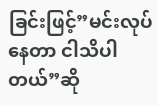ခြင်းဖြင့်”မင်းလုပ်နေတာ ငါသိပါတယ်”ဆို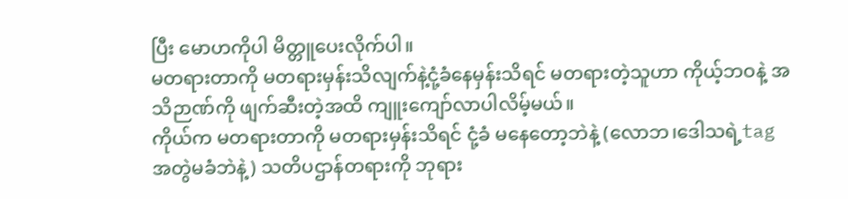ပြီး မောဟကိုပါ မိတ္တူပေးလိုက်ပါ။
မတရားတာကို မတရားမှန်းသိလျက်နဲ့ငုံ့ခံနေမှန်းသိရင် မတရားတဲ့သူဟာ ကိုယ့်ဘဝနဲ့ အသိဉာဏ်ကို ဖျက်ဆီးတဲ့အထိ ကျူးကျော်လာပါလိမ့်မယ်။
ကိုယ်က မတရားတာကို မတရားမှန်းသိရင် ငုံ့ခံ မနေတော့ဘဲနဲ့ (လောဘ၊ဒေါသရဲ့tag အတွဲမခံဘဲနဲ့) သတိပဌာန်တရားကို ဘုရား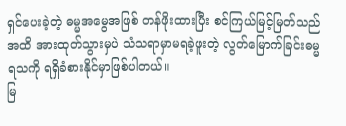ရှင်ပေးခဲ့တဲ့ ဓမ္မအမွေအဖြစ် တန်ဖိုးထားပြီး စင်ကြယ်မြင့်မြတ်သည်အထိ အားထုတ်သွားမှပဲ သံသရာမှာမရခဲ့ဖူးတဲ့ လွတ်မြောက်ခြင်းဓမ္မရသကို ရရှိခံစားနိုင်မှာဖြစ်ပါတယ်။
မြ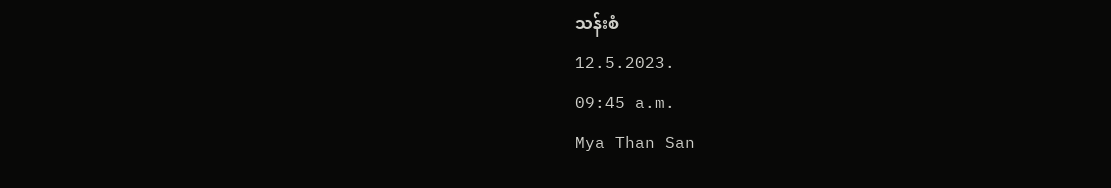သန်းစံ
12.5.2023.
09:45 a.m.
Mya Than San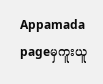Appamada pageမှကူးယူ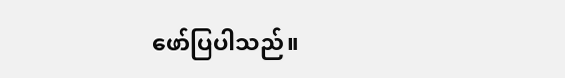ဖော်ပြပါသည်။